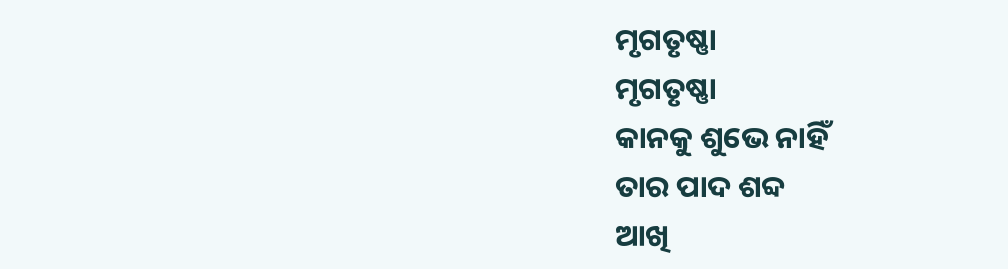ମୃଗତୃଷ୍ଣା
ମୃଗତୃଷ୍ଣା
କାନକୁ ଶୁଭେ ନାହିଁ
ତାର ପାଦ ଶବ୍ଦ
ଆଖି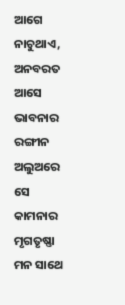ଆଗେ ନାଚୁଥାଏ,
ଅନବରତ ଆସେ
ଭାବନାର ରଙ୍ଗୀନ ଅଲୁଅରେ
ସେ କାମନାର ମୃଗତୃଷ୍ଣା
ମନ ସାଥେ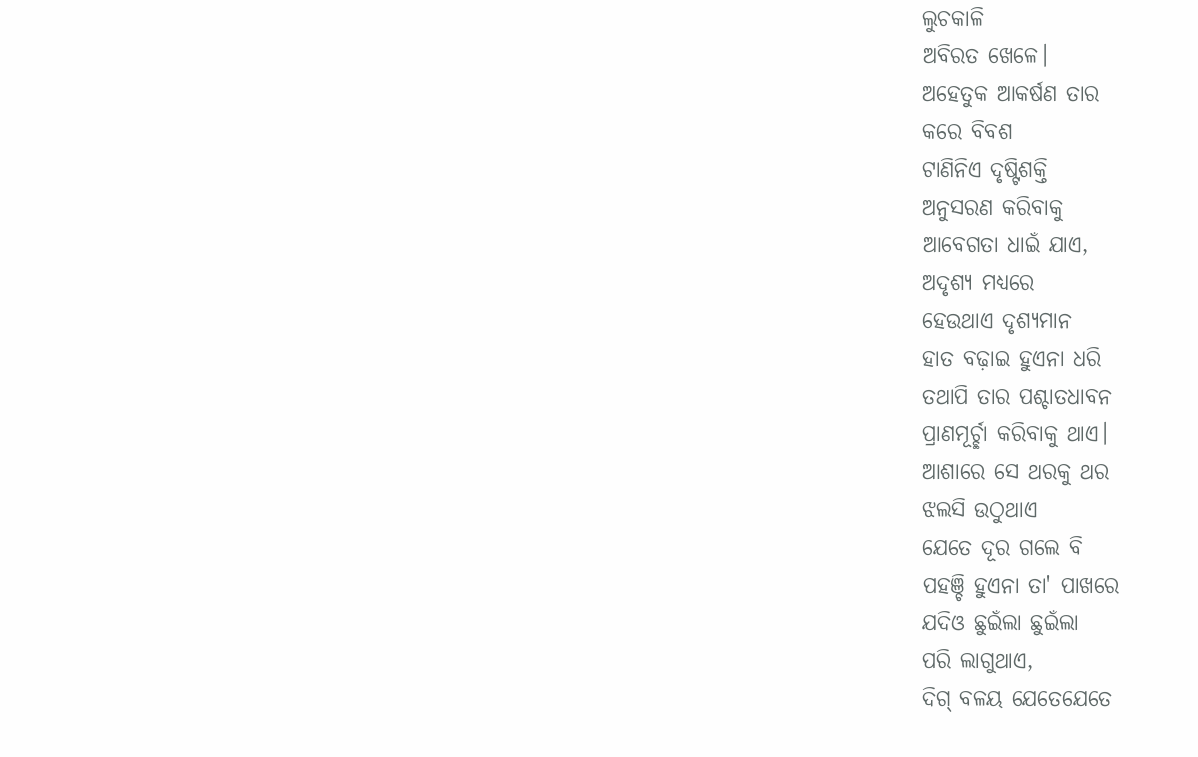ଲୁଚକାଳି
ଅବିରତ ଖେଳେ।
ଅହେତୁକ ଆକର୍ଷଣ ତାର
କରେ ବିବଶ
ଟାଣିନିଏ ଦୃଷ୍ଟିଶକ୍ତି
ଅନୁସରଣ କରିବାକୁ
ଆବେଗତା ଧାଇଁ ଯାଏ,
ଅଦୃଶ୍ୟ ମଧ୍ୟରେ
ହେଉଥାଏ ଦୃଶ୍ୟମାନ
ହାତ ବଢ଼ାଇ ହୁଏନା ଧରି
ତଥାପି ତାର ପଶ୍ଚାତଧାବନ
ପ୍ରାଣମୂର୍ଚ୍ଛା କରିବାକୁ ଥାଏ।
ଆଶାରେ ସେ ଥରକୁ ଥର
ଝଲସି ଉଠୁଥାଏ
ଯେତେ ଦୂର ଗଲେ ବି
ପହଞ୍ଚି ହୁଏନା ତା' ପାଖରେ
ଯଦିଓ ଛୁଇଁଲା ଛୁଇଁଲା
ପରି ଲାଗୁଥାଏ,
ଦିଗ୍ ବଳୟ ଯେତେଯେତେ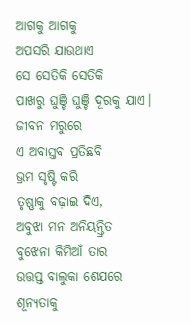ଆଗକୁ ଆଗକୁ
ଅପସରି ଯାଉଥାଏ
ସେ ସେତିକି ସେତିକି
ପାଖରୁ ଘୁଞ୍ଚି ଘୁଞ୍ଚି ଦୂରକୁ ଯାଏ।
ଜୀବନ ମରୁରେ
ଏ ଅବାସ୍ତବ ପ୍ରତିଛବି
ଭ୍ରମ ସୃଷ୍ଟି କରି
ତୃଷ୍ଣାକୁ ବଢ଼ାଇ ଦିଏ,
ଅବୁଝା ମନ ଅନିୟନ୍ତ୍ରିତ
ବୁଝେନା କିମିଆଁ ତାର
ଉତ୍ତପ୍ତ ବାଲୁକା ଶେଯରେ
ଶୂନ୍ୟତାକୁ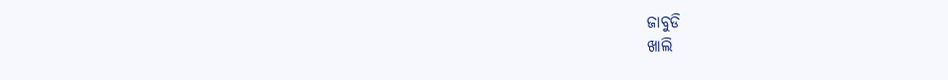ଜାବୁଡି
ଖାଲି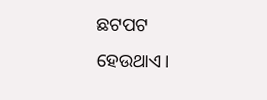ଛଟପଟ ହେଉଥାଏ।